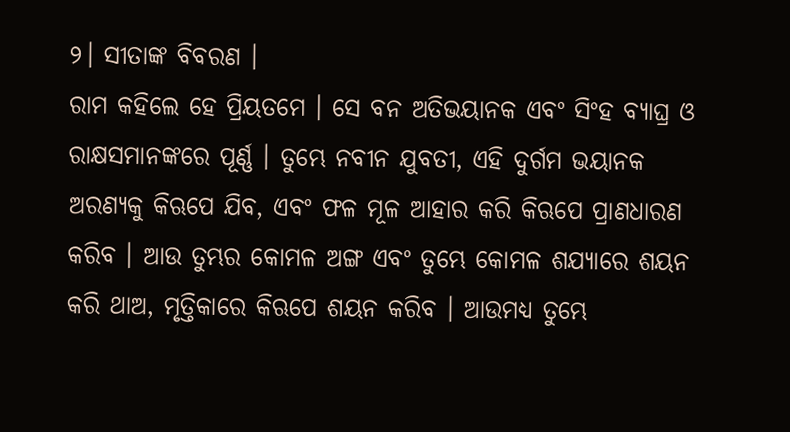୨। ସୀତାଙ୍କ ବିବରଣ ।
ରାମ କହିଲେ ହେ ପ୍ରିୟତମେ । ସେ ବନ ଅତିଭୟାନକ ଏବଂ ସିଂହ ବ୍ୟାଘ୍ର ଓ ରାକ୍ଷସମାନଙ୍କରେ ପୂର୍ଣ୍ଣ । ତୁମ୍ଭେ ନବୀନ ଯୁବତୀ, ଏହି ଦୁର୍ଗମ ଭୟାନକ ଅରଣ୍ୟକୁ କିଋପେ ଯିବ, ଏବଂ ଫଳ ମୂଳ ଆହାର କରି କିଋପେ ପ୍ରାଣଧାରଣ କରିବ । ଆଉ ତୁମ୍ଭର କୋମଳ ଅଙ୍ଗ ଏବଂ ତୁମ୍ଭେ କୋମଳ ଶଯ୍ୟାରେ ଶୟନ କରି ଥାଅ, ମୃତ୍ତିକାରେ କିଋପେ ଶୟନ କରିବ । ଆଉମଧ୍ୟ ତୁମ୍ଭେ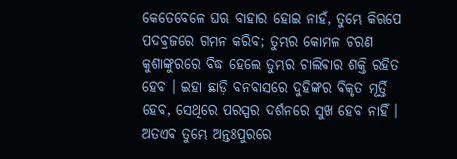କେତେବେଳେ ଘଋ ବାହାର ହୋଇ ନାହଁ, ତୁମ୍ଭେ କିଋପେ ପଦବ୍ରଜରେ ଗମନ କରିବ; ତୁମ୍ଭର କୋମଳ ଚରଣ କୁଶାଙ୍କୁରରେ ବିଦ୍ଧ ହେଲେ ତୁମ୍ଭର ଚାଲିବାର ଶକ୍ତି ରହିତ ହେବ । ଇହା ଛାଡ଼ି ବନବାସରେ ଦୁହିଙ୍କର ବିକୃତ ମୂର୍ତ୍ତି ହେବ, ସେଥିରେ ପରସ୍ପର ଦର୍ଶନରେ ସୁଖ ହେବ ନାହିଁ । ଅତଏବ ତୁମ୍ଭେ ଅନ୍ତଃପୁରରେ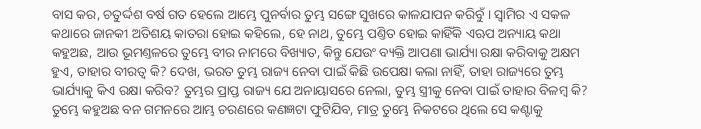ବାସ କର, ଚତୁର୍ଦ୍ଦଶ ବର୍ଷ ଗତ ହେଲେ ଆମ୍ଭେ ପୁନର୍ବାର ତୁମ୍ଭ ସଙ୍ଗେ ସୁଖରେ କାଳଯାପନ କରିବୁଁ । ସ୍ୱାମିର ଏ ସକଳ କଥାରେ ଜାନକୀ ଅତିଶୟ କାତରା ହୋଇ କହିଲେ, ହେ ନାଥ, ତୁମ୍ଭେ ପଣ୍ତିତ ହୋଇ କାହିଁକି ଏଋପ ଅନ୍ୟାୟ କଥା କହୁଅଛ, ଆଉ ଭୂମଣ୍ତଳରେ ତୁମ୍ଭେ ବୀର ନାମରେ ବିଖ୍ୟାତ, କିନ୍ତୁ ଯେଉଂ ବ୍ୟକ୍ତି ଆପଣା ଭାର୍ଯ୍ୟା ରକ୍ଷା କରିବାକୁ ଅକ୍ଷମ ହୁଏ, ତାହାର ବୀରତ୍ୱ କି? ଦେଖ, ଭରତ ତୁମ୍ଭ ରାଜ୍ୟ ନେବା ପାଇଁ କିଛି ଉପେକ୍ଷା କଲା ନାହିଁ, ତାହା ରାଜ୍ୟରେ ତୁମ୍ଭ ଭାର୍ଯ୍ୟାକୁ କିଏ ରକ୍ଷା କରିବ? ତୁମ୍ଭର ପ୍ରାପ୍ତ ରାଜ୍ୟ ଯେ ଅନାୟାସରେ ନେଲା, ତୁମ୍ଭ ସ୍ତ୍ରୀକୁ ନେବା ପାଇଁ ତାହାର ବିଳମ୍ବ କି? ତୁମ୍ଭେ କହୁଅଛ ବନ ଗମନରେ ଆମ୍ଭ ଚରଣରେ କଣଜ୍ଞଟା ଫୁଟିଯିବ, ମାତ୍ର ତୁମ୍ଭେ ନିକଟରେ ଥିଲେ ସେ କଣ୍ଟାକୁ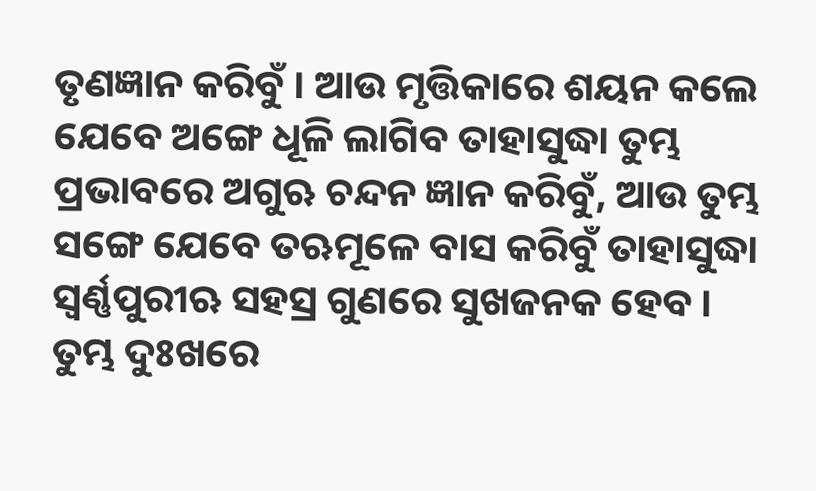ତୃଣଜ୍ଞାନ କରିବୁଁ । ଆଉ ମୃତ୍ତିକାରେ ଶୟନ କଲେ ଯେବେ ଅଙ୍ଗେ ଧୂଳି ଲାଗିବ ତାହାସୁଦ୍ଧା ତୁମ୍ଭ ପ୍ରଭାବରେ ଅଗୁଋ ଚନ୍ଦନ ଜ୍ଞାନ କରିବୁଁ, ଆଉ ତୁମ୍ଭ ସଙ୍ଗେ ଯେବେ ତଋମୂଳେ ବାସ କରିବୁଁ ତାହାସୁଦ୍ଧା ସ୍ୱର୍ଣ୍ଣପୁରୀଋ ସହସ୍ର ଗୁଣରେ ସୁଖଜନକ ହେବ । ତୁମ୍ଭ ଦୁଃଖରେ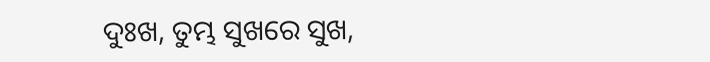ଦୁଃଖ, ତୁମ୍ଭ ସୁଖରେ ସୁଖ,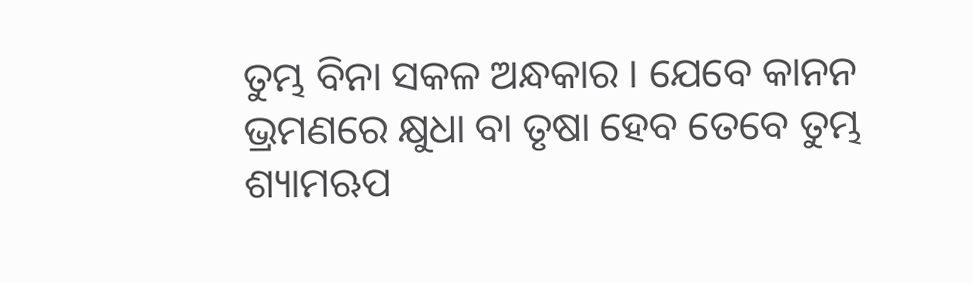ତୁମ୍ଭ ବିନା ସକଳ ଅନ୍ଧକାର । ଯେବେ କାନନ ଭ୍ରମଣରେ କ୍ଷୁଧା ବା ତୃଷା ହେବ ତେବେ ତୁମ୍ଭ ଶ୍ୟାମଋପ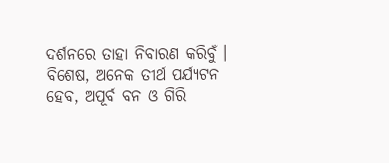ଦର୍ଶନରେ ତାହା ନିବାରଣ କରିବୁଁ । ବିଶେଷ, ଅନେକ ତୀର୍ଥ ପର୍ଯ୍ୟଟନ ହେବ, ଅପୂର୍ବ ବନ ଓ ଗିରି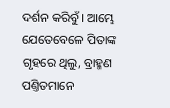ଦର୍ଶନ କରିବୁଁ । ଆମ୍ଭେ ଯେତେବେଳେ ପିତାଙ୍କ ଗୃହରେ ଥିଲୁ, ବ୍ରାହ୍ମଣ ପଣ୍ତିତମାନେ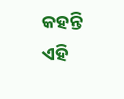କହନ୍ତି ଏହି